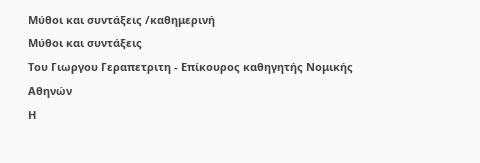Μύθοι και συντάξεις /καθημερινή
Μύθοι και συντάξεις
Του Γιωργου Γεραπετριτη - Επίκουρος καθηγητής Νομικής Αθηνών
Η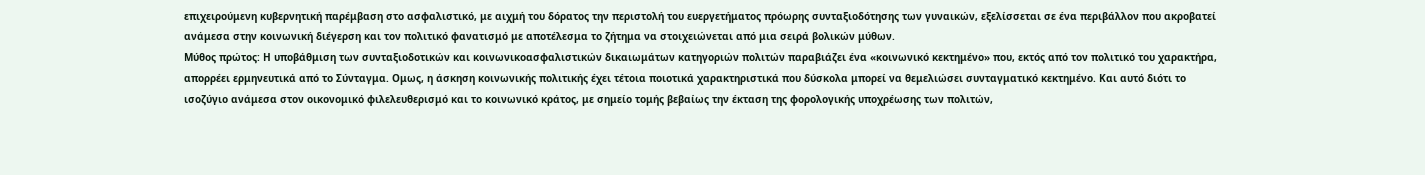επιχειρούμενη κυβερνητική παρέμβαση στο ασφαλιστικό, με αιχμή του δόρατος την περιστολή του ευεργετήματος πρόωρης συνταξιοδότησης των γυναικών, εξελίσσεται σε ένα περιβάλλον που ακροβατεί ανάμεσα στην κοινωνική διέγερση και τον πολιτικό φανατισμό με αποτέλεσμα το ζήτημα να στοιχειώνεται από μια σειρά βολικών μύθων.
Μύθος πρώτος: Η υποβάθμιση των συνταξιοδοτικών και κοινωνικοασφαλιστικών δικαιωμάτων κατηγοριών πολιτών παραβιάζει ένα «κοινωνικό κεκτημένο» που, εκτός από τον πολιτικό του χαρακτήρα, απορρέει ερμηνευτικά από το Σύνταγμα. Ομως, η άσκηση κοινωνικής πολιτικής έχει τέτοια ποιοτικά χαρακτηριστικά που δύσκολα μπορεί να θεμελιώσει συνταγματικό κεκτημένο. Και αυτό διότι το ισοζύγιο ανάμεσα στον οικονομικό φιλελευθερισμό και το κοινωνικό κράτος, με σημείο τομής βεβαίως την έκταση της φορολογικής υποχρέωσης των πολιτών,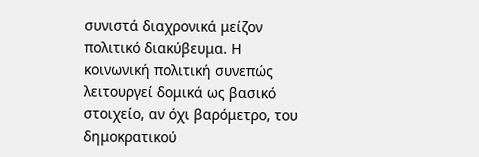συνιστά διαχρονικά μείζον πολιτικό διακύβευμα. Η κοινωνική πολιτική συνεπώς λειτουργεί δομικά ως βασικό στοιχείο, αν όχι βαρόμετρο, του δημοκρατικού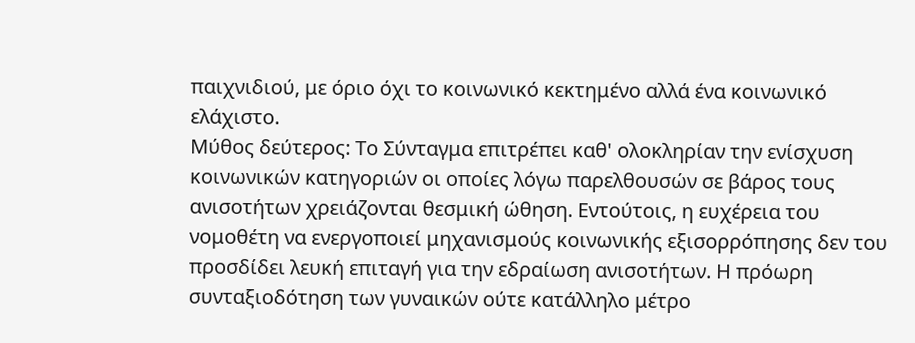παιχνιδιού, με όριο όχι το κοινωνικό κεκτημένο αλλά ένα κοινωνικό ελάχιστο.
Μύθος δεύτερος: Το Σύνταγμα επιτρέπει καθ' ολοκληρίαν την ενίσχυση κοινωνικών κατηγοριών οι οποίες λόγω παρελθουσών σε βάρος τους ανισοτήτων χρειάζονται θεσμική ώθηση. Εντούτοις, η ευχέρεια του νομοθέτη να ενεργοποιεί μηχανισμούς κοινωνικής εξισορρόπησης δεν του προσδίδει λευκή επιταγή για την εδραίωση ανισοτήτων. Η πρόωρη συνταξιοδότηση των γυναικών ούτε κατάλληλο μέτρο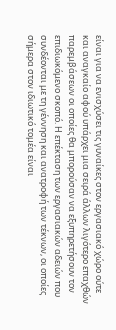είναι για να ενισχύσει τις γυναίκες στον εργασιακό χώρο ούτε και αναγκαίο αφού υπάρχει μια σειρά άλλων λιγότερο επαχθών παρεμβάσεων οι οποίες θα μπορούσαν να εξυπηρετήσουν τον επιδιωκόμενο σκοπό. Η επέκταση των εργασιακών αδειών που συνδέονται με τη γέννηση και ανατροφή των τέκνων, οι οποίες σήμερα στον ιδιωτικό τομέα είναι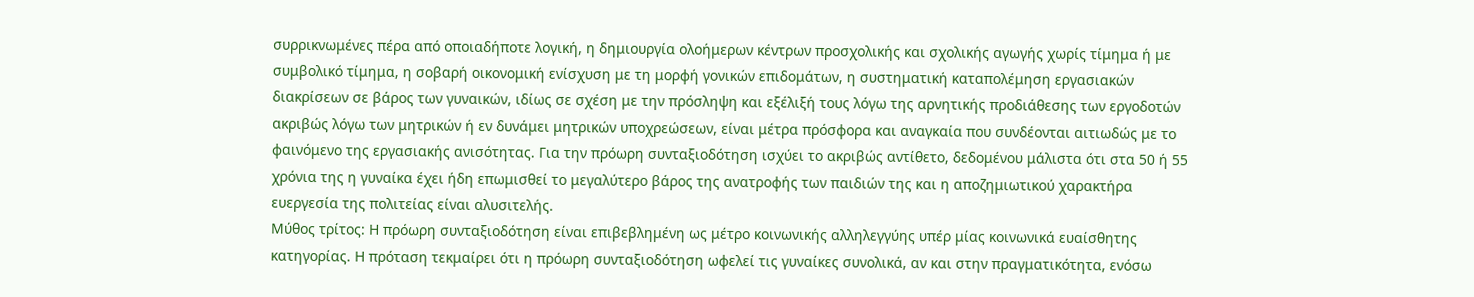συρρικνωμένες πέρα από οποιαδήποτε λογική, η δημιουργία ολοήμερων κέντρων προσχολικής και σχολικής αγωγής χωρίς τίμημα ή με συμβολικό τίμημα, η σοβαρή οικονομική ενίσχυση με τη μορφή γονικών επιδομάτων, η συστηματική καταπολέμηση εργασιακών διακρίσεων σε βάρος των γυναικών, ιδίως σε σχέση με την πρόσληψη και εξέλιξή τους λόγω της αρνητικής προδιάθεσης των εργοδοτών ακριβώς λόγω των μητρικών ή εν δυνάμει μητρικών υποχρεώσεων, είναι μέτρα πρόσφορα και αναγκαία που συνδέονται αιτιωδώς με το φαινόμενο της εργασιακής ανισότητας. Για την πρόωρη συνταξιοδότηση ισχύει το ακριβώς αντίθετο, δεδομένου μάλιστα ότι στα 50 ή 55 χρόνια της η γυναίκα έχει ήδη επωμισθεί το μεγαλύτερο βάρος της ανατροφής των παιδιών της και η αποζημιωτικού χαρακτήρα ευεργεσία της πολιτείας είναι αλυσιτελής.
Μύθος τρίτος: Η πρόωρη συνταξιοδότηση είναι επιβεβλημένη ως μέτρο κοινωνικής αλληλεγγύης υπέρ μίας κοινωνικά ευαίσθητης κατηγορίας. Η πρόταση τεκμαίρει ότι η πρόωρη συνταξιοδότηση ωφελεί τις γυναίκες συνολικά, αν και στην πραγματικότητα, ενόσω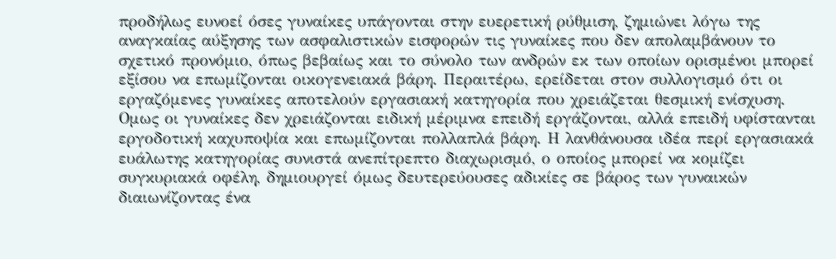προδήλως ευνοεί όσες γυναίκες υπάγονται στην ευερετική ρύθμιση, ζημιώνει λόγω της αναγκαίας αύξησης των ασφαλιστικών εισφορών τις γυναίκες που δεν απολαμβάνουν το σχετικό προνόμιο, όπως βεβαίως και το σύνολο των ανδρών εκ των οποίων ορισμένοι μπορεί εξίσου να επωμίζονται οικογενειακά βάρη. Περαιτέρω, ερείδεται στον συλλογισμό ότι οι εργαζόμενες γυναίκες αποτελούν εργασιακή κατηγορία που χρειάζεται θεσμική ενίσχυση. Ομως οι γυναίκες δεν χρειάζονται ειδική μέριμνα επειδή εργάζονται, αλλά επειδή υφίστανται εργοδοτική καχυποψία και επωμίζονται πολλαπλά βάρη. Η λανθάνουσα ιδέα περί εργασιακά ευάλωτης κατηγορίας συνιστά ανεπίτρεπτο διαχωρισμό, ο οποίος μπορεί να κομίζει συγκυριακά οφέλη, δημιουργεί όμως δευτερεύουσες αδικίες σε βάρος των γυναικών διαιωνίζοντας ένα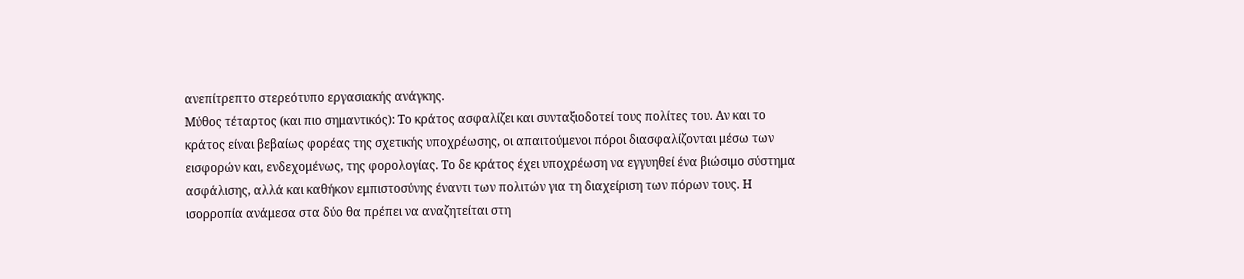ανεπίτρεπτο στερεότυπο εργασιακής ανάγκης.
Μύθος τέταρτος (και πιο σημαντικός): Το κράτος ασφαλίζει και συνταξιοδοτεί τους πολίτες του. Αν και το κράτος είναι βεβαίως φορέας της σχετικής υποχρέωσης, οι απαιτούμενοι πόροι διασφαλίζονται μέσω των εισφορών και, ενδεχομένως, της φορολογίας. Το δε κράτος έχει υποχρέωση να εγγυηθεί ένα βιώσιμο σύστημα ασφάλισης, αλλά και καθήκον εμπιστοσύνης έναντι των πολιτών για τη διαχείριση των πόρων τους. Η ισορροπία ανάμεσα στα δύο θα πρέπει να αναζητείται στη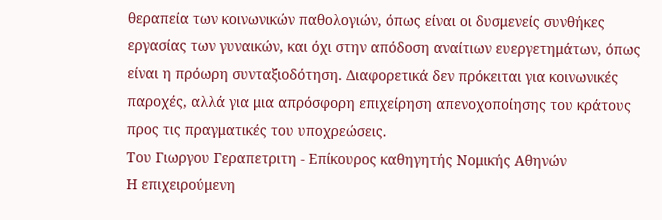θεραπεία των κοινωνικών παθολογιών, όπως είναι οι δυσμενείς συνθήκες εργασίας των γυναικών, και όχι στην απόδοση αναίτιων ευεργετημάτων, όπως είναι η πρόωρη συνταξιοδότηση. Διαφορετικά δεν πρόκειται για κοινωνικές παροχές, αλλά για μια απρόσφορη επιχείρηση απενοχοποίησης του κράτους προς τις πραγματικές του υποχρεώσεις.
Του Γιωργου Γεραπετριτη - Επίκουρος καθηγητής Νομικής Αθηνών
Η επιχειρούμενη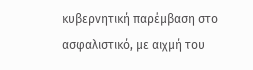κυβερνητική παρέμβαση στο ασφαλιστικό, με αιχμή του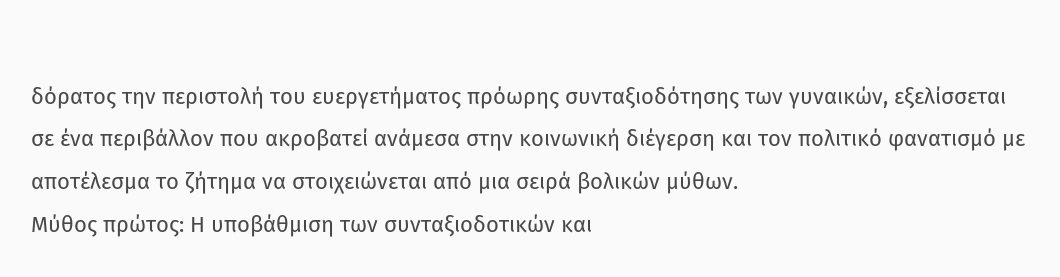δόρατος την περιστολή του ευεργετήματος πρόωρης συνταξιοδότησης των γυναικών, εξελίσσεται σε ένα περιβάλλον που ακροβατεί ανάμεσα στην κοινωνική διέγερση και τον πολιτικό φανατισμό με αποτέλεσμα το ζήτημα να στοιχειώνεται από μια σειρά βολικών μύθων.
Μύθος πρώτος: Η υποβάθμιση των συνταξιοδοτικών και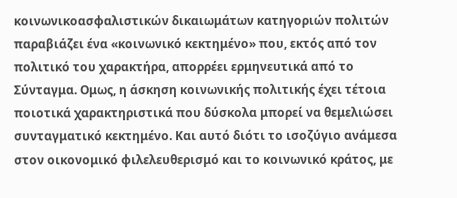κοινωνικοασφαλιστικών δικαιωμάτων κατηγοριών πολιτών παραβιάζει ένα «κοινωνικό κεκτημένο» που, εκτός από τον πολιτικό του χαρακτήρα, απορρέει ερμηνευτικά από το Σύνταγμα. Ομως, η άσκηση κοινωνικής πολιτικής έχει τέτοια ποιοτικά χαρακτηριστικά που δύσκολα μπορεί να θεμελιώσει συνταγματικό κεκτημένο. Και αυτό διότι το ισοζύγιο ανάμεσα στον οικονομικό φιλελευθερισμό και το κοινωνικό κράτος, με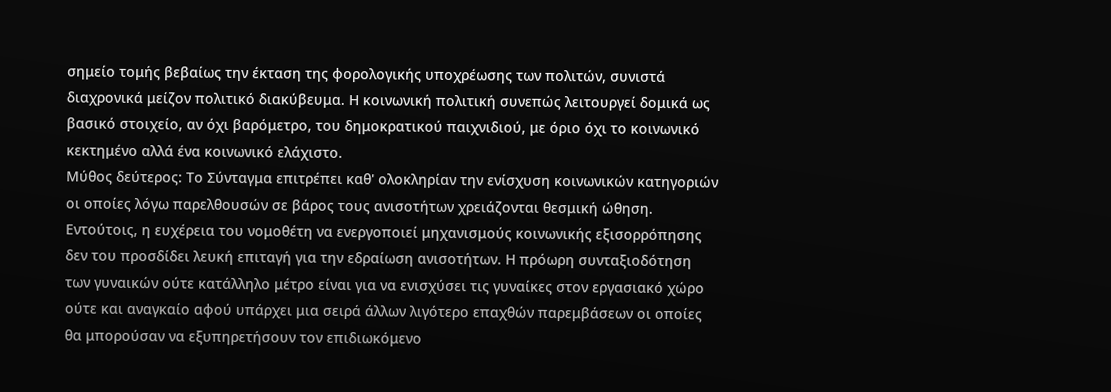σημείο τομής βεβαίως την έκταση της φορολογικής υποχρέωσης των πολιτών, συνιστά διαχρονικά μείζον πολιτικό διακύβευμα. Η κοινωνική πολιτική συνεπώς λειτουργεί δομικά ως βασικό στοιχείο, αν όχι βαρόμετρο, του δημοκρατικού παιχνιδιού, με όριο όχι το κοινωνικό κεκτημένο αλλά ένα κοινωνικό ελάχιστο.
Μύθος δεύτερος: Το Σύνταγμα επιτρέπει καθ' ολοκληρίαν την ενίσχυση κοινωνικών κατηγοριών οι οποίες λόγω παρελθουσών σε βάρος τους ανισοτήτων χρειάζονται θεσμική ώθηση. Εντούτοις, η ευχέρεια του νομοθέτη να ενεργοποιεί μηχανισμούς κοινωνικής εξισορρόπησης δεν του προσδίδει λευκή επιταγή για την εδραίωση ανισοτήτων. Η πρόωρη συνταξιοδότηση των γυναικών ούτε κατάλληλο μέτρο είναι για να ενισχύσει τις γυναίκες στον εργασιακό χώρο ούτε και αναγκαίο αφού υπάρχει μια σειρά άλλων λιγότερο επαχθών παρεμβάσεων οι οποίες θα μπορούσαν να εξυπηρετήσουν τον επιδιωκόμενο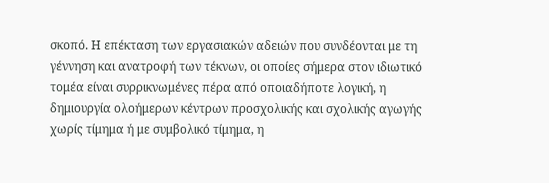σκοπό. Η επέκταση των εργασιακών αδειών που συνδέονται με τη γέννηση και ανατροφή των τέκνων, οι οποίες σήμερα στον ιδιωτικό τομέα είναι συρρικνωμένες πέρα από οποιαδήποτε λογική, η δημιουργία ολοήμερων κέντρων προσχολικής και σχολικής αγωγής χωρίς τίμημα ή με συμβολικό τίμημα, η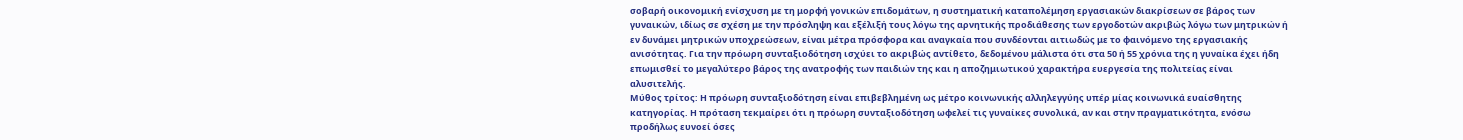σοβαρή οικονομική ενίσχυση με τη μορφή γονικών επιδομάτων, η συστηματική καταπολέμηση εργασιακών διακρίσεων σε βάρος των γυναικών, ιδίως σε σχέση με την πρόσληψη και εξέλιξή τους λόγω της αρνητικής προδιάθεσης των εργοδοτών ακριβώς λόγω των μητρικών ή εν δυνάμει μητρικών υποχρεώσεων, είναι μέτρα πρόσφορα και αναγκαία που συνδέονται αιτιωδώς με το φαινόμενο της εργασιακής ανισότητας. Για την πρόωρη συνταξιοδότηση ισχύει το ακριβώς αντίθετο, δεδομένου μάλιστα ότι στα 50 ή 55 χρόνια της η γυναίκα έχει ήδη επωμισθεί το μεγαλύτερο βάρος της ανατροφής των παιδιών της και η αποζημιωτικού χαρακτήρα ευεργεσία της πολιτείας είναι αλυσιτελής.
Μύθος τρίτος: Η πρόωρη συνταξιοδότηση είναι επιβεβλημένη ως μέτρο κοινωνικής αλληλεγγύης υπέρ μίας κοινωνικά ευαίσθητης κατηγορίας. Η πρόταση τεκμαίρει ότι η πρόωρη συνταξιοδότηση ωφελεί τις γυναίκες συνολικά, αν και στην πραγματικότητα, ενόσω προδήλως ευνοεί όσες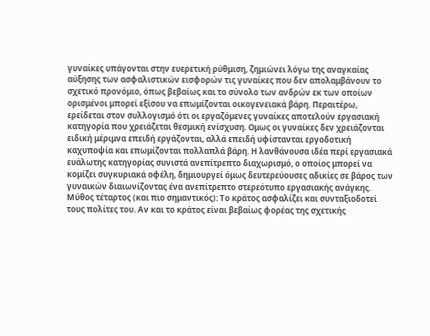γυναίκες υπάγονται στην ευερετική ρύθμιση, ζημιώνει λόγω της αναγκαίας αύξησης των ασφαλιστικών εισφορών τις γυναίκες που δεν απολαμβάνουν το σχετικό προνόμιο, όπως βεβαίως και το σύνολο των ανδρών εκ των οποίων ορισμένοι μπορεί εξίσου να επωμίζονται οικογενειακά βάρη. Περαιτέρω, ερείδεται στον συλλογισμό ότι οι εργαζόμενες γυναίκες αποτελούν εργασιακή κατηγορία που χρειάζεται θεσμική ενίσχυση. Ομως οι γυναίκες δεν χρειάζονται ειδική μέριμνα επειδή εργάζονται, αλλά επειδή υφίστανται εργοδοτική καχυποψία και επωμίζονται πολλαπλά βάρη. Η λανθάνουσα ιδέα περί εργασιακά ευάλωτης κατηγορίας συνιστά ανεπίτρεπτο διαχωρισμό, ο οποίος μπορεί να κομίζει συγκυριακά οφέλη, δημιουργεί όμως δευτερεύουσες αδικίες σε βάρος των γυναικών διαιωνίζοντας ένα ανεπίτρεπτο στερεότυπο εργασιακής ανάγκης.
Μύθος τέταρτος (και πιο σημαντικός): Το κράτος ασφαλίζει και συνταξιοδοτεί τους πολίτες του. Αν και το κράτος είναι βεβαίως φορέας της σχετικής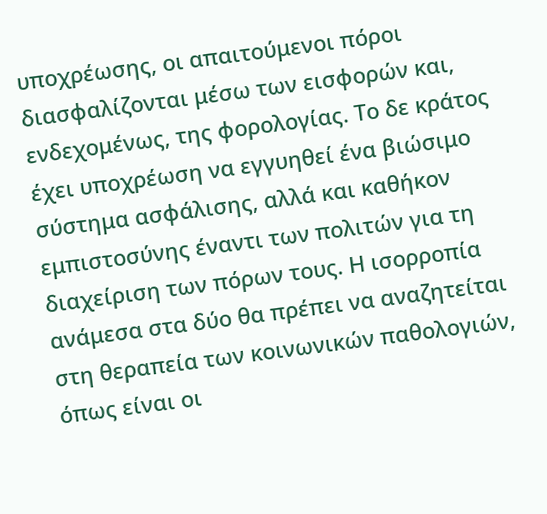υποχρέωσης, οι απαιτούμενοι πόροι διασφαλίζονται μέσω των εισφορών και, ενδεχομένως, της φορολογίας. Το δε κράτος έχει υποχρέωση να εγγυηθεί ένα βιώσιμο σύστημα ασφάλισης, αλλά και καθήκον εμπιστοσύνης έναντι των πολιτών για τη διαχείριση των πόρων τους. Η ισορροπία ανάμεσα στα δύο θα πρέπει να αναζητείται στη θεραπεία των κοινωνικών παθολογιών, όπως είναι οι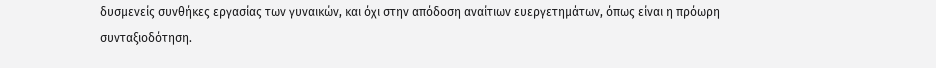δυσμενείς συνθήκες εργασίας των γυναικών, και όχι στην απόδοση αναίτιων ευεργετημάτων, όπως είναι η πρόωρη συνταξιοδότηση.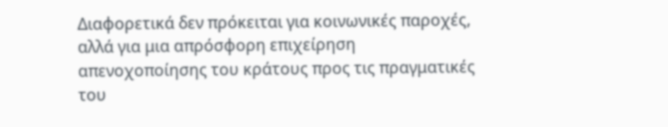Διαφορετικά δεν πρόκειται για κοινωνικές παροχές, αλλά για μια απρόσφορη επιχείρηση απενοχοποίησης του κράτους προς τις πραγματικές του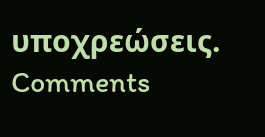υποχρεώσεις.
Comments